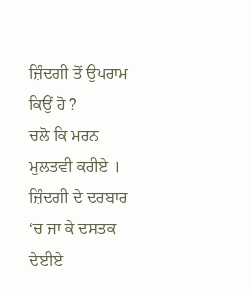ਜ਼ਿੰਦਗੀ ਤੋਂ ਉਪਰਾਮ ਕਿਉਂ ਹੋ ?
ਚਲੋ ਕਿ ਮਰਨ ਮੁਲਤਵੀ ਕਰੀਏ ।
ਜ਼ਿੰਦਗੀ ਦੇ ਦਰਬਾਰ ‘ਚ ਜਾ ਕੇ ਦਸਤਕ ਦੇਈਏ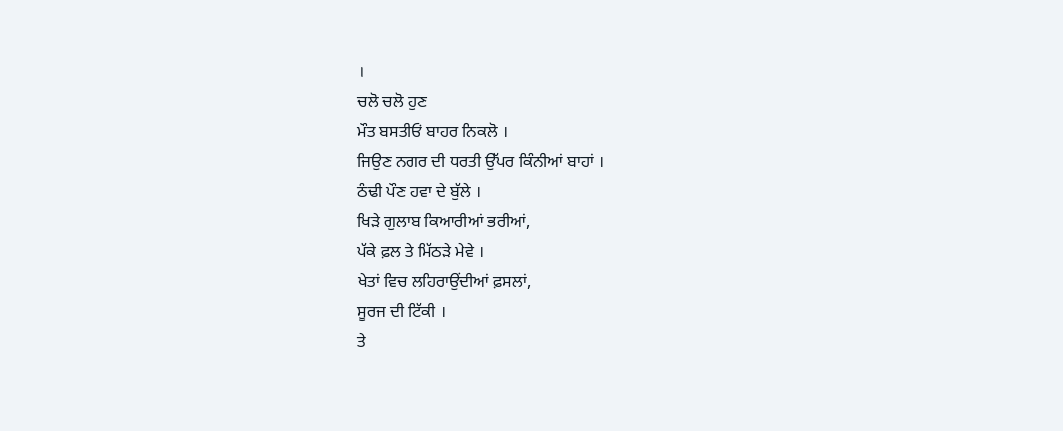।
ਚਲੋ ਚਲੋ ਹੁਣ
ਮੌਤ ਬਸਤੀਓਂ ਬਾਹਰ ਨਿਕਲੋ ।
ਜਿਉਣ ਨਗਰ ਦੀ ਧਰਤੀ ਉੱਪਰ ਕਿੰਨੀਆਂ ਬਾਹਾਂ ।
ਠੰਢੀ ਪੌਣ ਹਵਾ ਦੇ ਬੁੱਲੇ ।
ਖਿੜੇ ਗੁਲਾਬ ਕਿਆਰੀਆਂ ਭਰੀਆਂ,
ਪੱਕੇ ਫ਼ਲ ਤੇ ਮਿੱਠੜੇ ਮੇਵੇ ।
ਖੇਤਾਂ ਵਿਚ ਲਹਿਰਾਉਂਦੀਆਂ ਫ਼ਸਲਾਂ,
ਸੂਰਜ ਦੀ ਟਿੱਕੀ ।
ਤੇ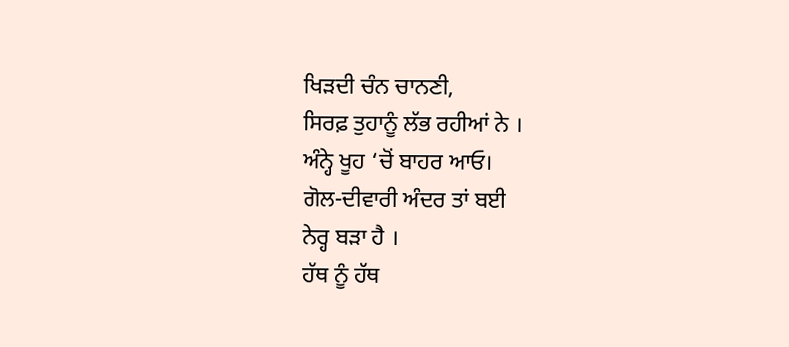ਖਿੜਦੀ ਚੰਨ ਚਾਨਣੀ,
ਸਿਰਫ਼ ਤੁਹਾਨੂੰ ਲੱਭ ਰਹੀਆਂ ਨੇ ।
ਅੰਨ੍ਹੇ ਖੂਹ ‘ਚੋਂ ਬਾਹਰ ਆਓ।
ਗੋਲ-ਦੀਵਾਰੀ ਅੰਦਰ ਤਾਂ ਬਈ
ਨੇਰ੍ਹ ਬੜਾ ਹੈ ।
ਹੱਥ ਨੂੰ ਹੱਥ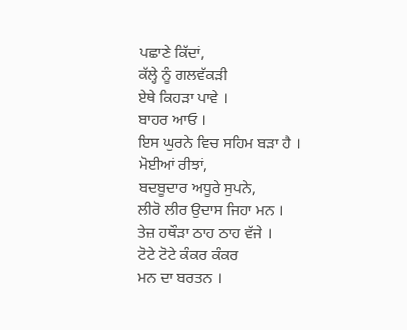ਪਛਾਣੇ ਕਿੱਦਾਂ,
ਕੱਲ੍ਹੇ ਨੂੰ ਗਲਵੱਕੜੀ
ਏਥੇ ਕਿਹੜਾ ਪਾਵੇ ।
ਬਾਹਰ ਆਓ ।
ਇਸ ਘੁਰਨੇ ਵਿਚ ਸਹਿਮ ਬੜਾ ਹੈ ।
ਮੋਈਆਂ ਰੀਝਾਂ,
ਬਦਬੂਦਾਰ ਅਧੂਰੇ ਸੁਪਨੇ,
ਲੀਰੋ ਲੀਰ ਉਦਾਸ ਜਿਹਾ ਮਨ ।
ਤੇਜ਼ ਹਥੌੜਾ ਠਾਹ ਠਾਹ ਵੱਜੇ ।
ਟੋਟੇ ਟੋਟੇ ਕੰਕਰ ਕੰਕਰ
ਮਨ ਦਾ ਬਰਤਨ ।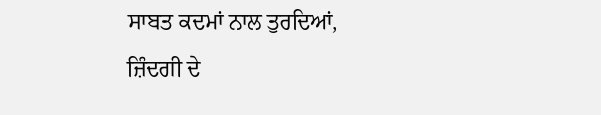ਸਾਬਤ ਕਦਮਾਂ ਨਾਲ ਤੁਰਦਿਆਂ,
ਜ਼ਿੰਦਗੀ ਦੇ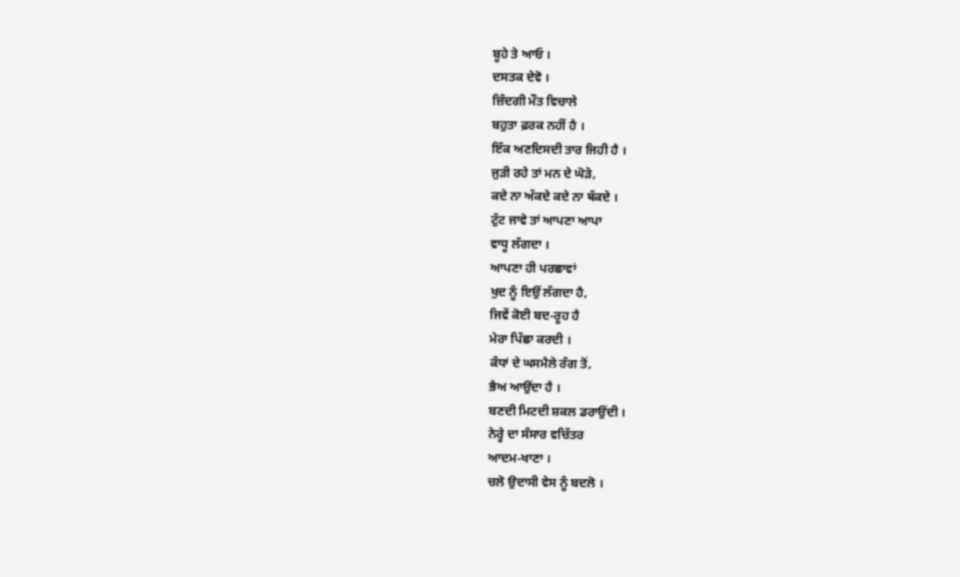ਬੂਹੇ ਤੇ ਆਓ ।
ਦਸਤਕ ਦੇਵੋ ।
ਜ਼ਿੰਦਗੀ ਮੌਤ ਵਿਚਾਲੇ
ਬਹੁਤਾ ਫ਼ਰਕ ਨਹੀਂ ਹੈ ।
ਇੱਕ ਅਣਦਿਸਦੀ ਤਾਰ ਜਿਹੀ ਹੈ ।
ਜੁੜੀ ਰਹੇ ਤਾਂ ਮਨ ਦੇ ਘੋੜੇ,
ਕਦੇ ਨਾ ਅੱਕਦੇ ਕਦੇ ਨਾ ਥੱਕਦੇ ।
ਟੁੱਟ ਜਾਵੇ ਤਾਂ ਆਪਣਾ ਆਪਾ
ਵਾਧੂ ਲੱਗਦਾ ।
ਆਪਣਾ ਹੀ ਪਰਛਾਵਾਂ
ਖੁਦ ਨੂੰ ਇਉਂ ਲੱਗਦਾ ਹੈ,
ਜਿਵੇਂ ਕੋਈ ਬਦ-ਰੂਹ ਹੈ
ਮੇਰਾ ਪਿੱਛਾ ਕਰਦੀ ।
ਕੰਧਾਂ ਦੇ ਘਸਮੈਲੇ ਰੰਗ ਤੋਂ,
ਭੈਅ ਆਉਂਦਾ ਹੈ ।
ਬਣਦੀ ਮਿਟਦੀ ਸ਼ਕਲ ਡਰਾਉਂਦੀ ।
ਨੇਰ੍ਹੇ ਦਾ ਸੰਸਾਰ ਵਚਿੱਤਰ
ਆਦਮ-ਖਾਣਾ ।
ਚਲੋ ਉਦਾਸੀ ਵੇਸ ਨੂੰ ਬਦਲੋ ।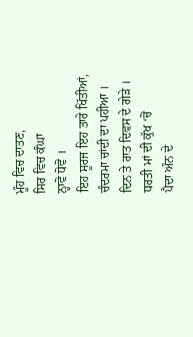ਮੂੰਹ ਵਿਚ ਦਾਤਣ,
ਸਿਰ ਵਿਚ ਕੰਘਾ
ਨ੍ਹਾਵੋ ਧੋਵੋ ।
ਇਹ ਸੂਰਜ ਇਹ ਤਾਰੇ ਖਿੱਤੀਆਂ,
ਚੰਦਰਮਾ ਚਾਂਦੀ ਦਾ ਪਹੀਆ ।
ਦਿਨ ਤੇ ਰਾਤ ਦਿਵਸ ਦੇ ਗੇੜੇ ।
ਧਰਤੀ ਮਾਂ ਦੀ ਕੁੱਖ ‘ਚੋਂ
ਪੈਦਾ ਅੰਨ ਦੇ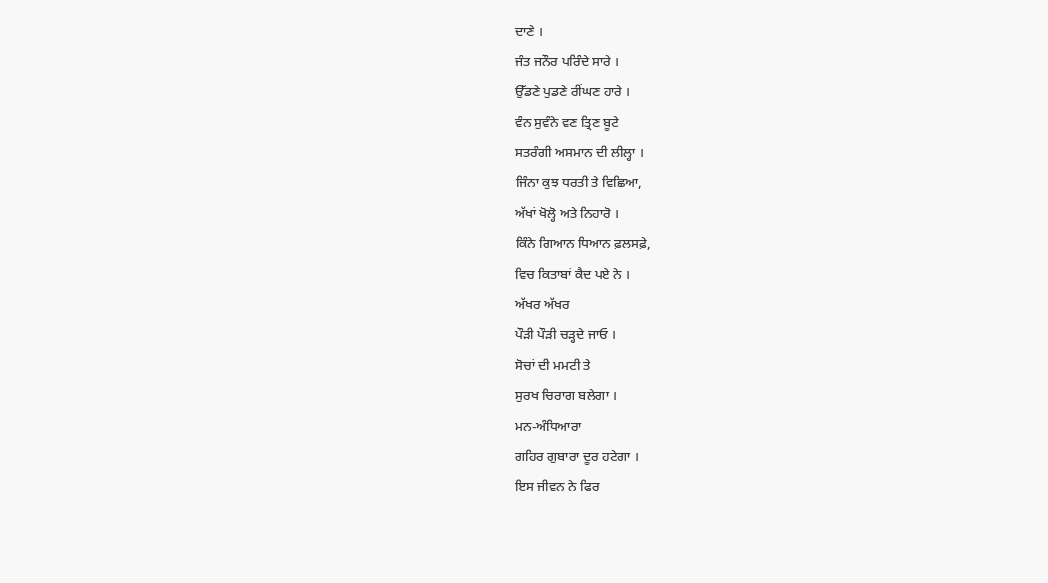ਦਾਣੇ ।
ਜੰਤ ਜਨੌਰ ਪਰਿੰਦੇ ਸਾਰੇ ।
ਉੱਡਣੇ ਪੁਡਣੇ ਰੀਂਘਣ ਹਾਰੇ ।
ਵੰਨ ਸੁਵੰਨੇ ਵਣ ਤ੍ਰਿਣ ਬੂਟੇ
ਸਤਰੰਗੀ ਅਸਮਾਨ ਦੀ ਲੀਲ੍ਹਾ ।
ਜਿੰਨਾ ਕੁਝ ਧਰਤੀ ਤੇ ਵਿਛਿਆ,
ਅੱਖਾਂ ਖੋਲ੍ਹੋ ਅਤੇ ਨਿਹਾਰੋ ।
ਕਿੰਨੇ ਗਿਆਨ ਧਿਆਨ ਫ਼ਲਸਫ਼ੇ,
ਵਿਚ ਕਿਤਾਬਾਂ ਕੈਦ ਪਏ ਨੇ ।
ਅੱਖਰ ਅੱਖਰ
ਪੌੜੀ ਪੌੜੀ ਚੜ੍ਹਦੇ ਜਾਓ ।
ਸੋਚਾਂ ਦੀ ਮਮਟੀ ਤੇ
ਸੁਰਖ ਚਿਰਾਗ ਬਲੇਗਾ ।
ਮਨ-ਅੰਧਿਆਰਾ
ਗਹਿਰ ਗੁਬਾਰਾ ਦੂਰ ਹਟੇਗਾ ।
ਇਸ ਜੀਵਨ ਨੇ ਫਿਰ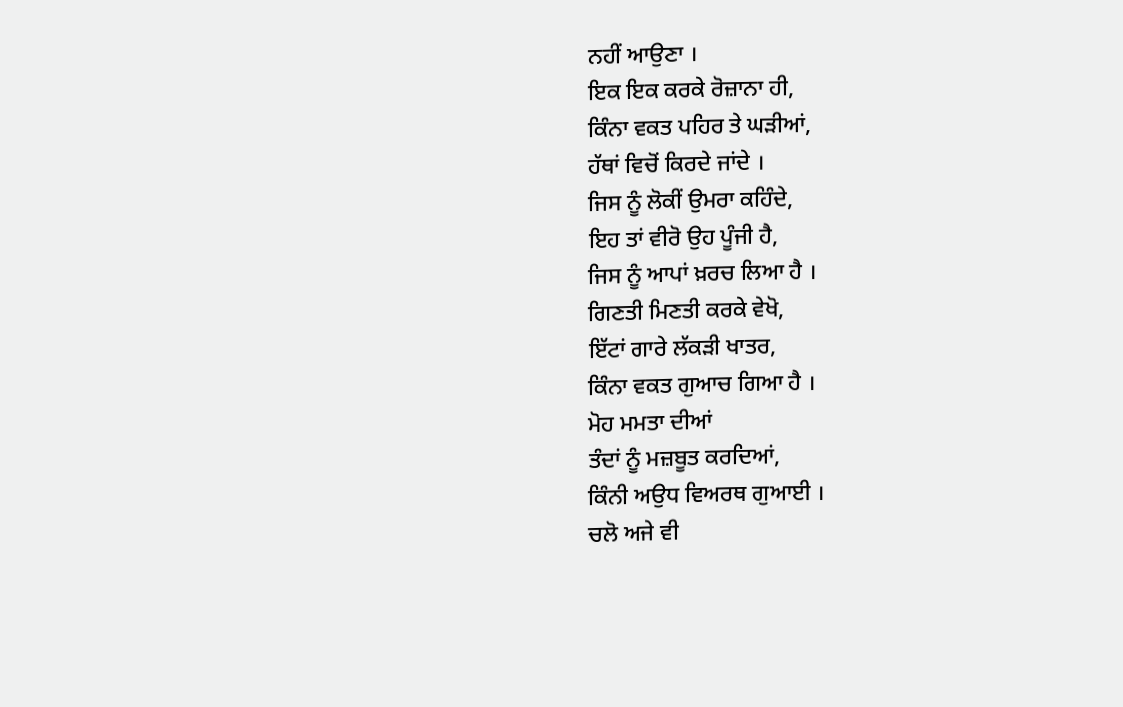ਨਹੀਂ ਆਉਣਾ ।
ਇਕ ਇਕ ਕਰਕੇ ਰੋਜ਼ਾਨਾ ਹੀ,
ਕਿੰਨਾ ਵਕਤ ਪਹਿਰ ਤੇ ਘੜੀਆਂ,
ਹੱਥਾਂ ਵਿਚੋਂ ਕਿਰਦੇ ਜਾਂਦੇ ।
ਜਿਸ ਨੂੰ ਲੋਕੀਂ ਉਮਰਾ ਕਹਿੰਦੇ,
ਇਹ ਤਾਂ ਵੀਰੋ ਉਹ ਪੂੰਜੀ ਹੈ,
ਜਿਸ ਨੂੰ ਆਪਾਂ ਖ਼ਰਚ ਲਿਆ ਹੈ ।
ਗਿਣਤੀ ਮਿਣਤੀ ਕਰਕੇ ਵੇਖੋ,
ਇੱਟਾਂ ਗਾਰੇ ਲੱਕੜੀ ਖਾਤਰ,
ਕਿੰਨਾ ਵਕਤ ਗੁਆਚ ਗਿਆ ਹੈ ।
ਮੋਹ ਮਮਤਾ ਦੀਆਂ
ਤੰਦਾਂ ਨੂੰ ਮਜ਼ਬੂਤ ਕਰਦਿਆਂ,
ਕਿੰਨੀ ਅਉਧ ਵਿਅਰਥ ਗੁਆਈ ।
ਚਲੋ ਅਜੇ ਵੀ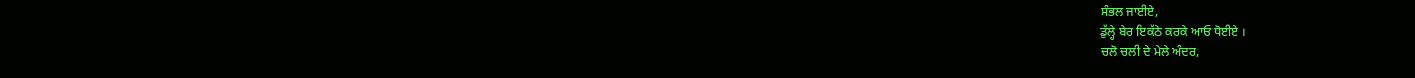ਸੰਭਲ ਜਾਈਏ,
ਡੁੱਲ੍ਹੇ ਬੇਰ ਇਕੱਠੇ ਕਰਕੇ ਆਓ ਧੋਈਏ ।
ਚਲੋ ਚਲੀ ਦੇ ਮੇਲੇ ਅੰਦਰ,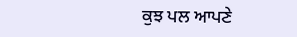ਕੁਝ ਪਲ ਆਪਣੇ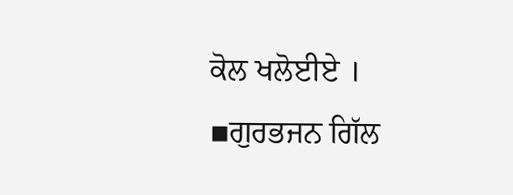ਕੋਲ ਖਲੋਈਏ ।
▪ਗੁਰਭਜਨ ਗਿੱਲ